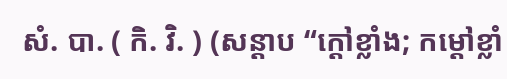សំ. បា. ( កិ. វិ. ) (សន្ដាប “ក្ដៅខ្លាំង; កម្តៅខ្លាំ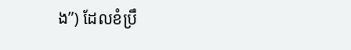ង”) ដែលខំប្រឹ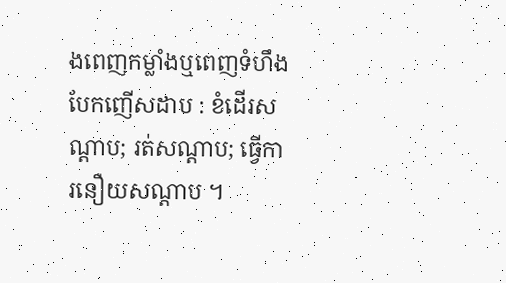ងពេញកម្លាំងឬពេញទំហឹងបែកញើសដាប : ខំដើរសណ្ដាប; រត់សណ្ដាប; ធ្វើការនឿយសណ្ដាប ។